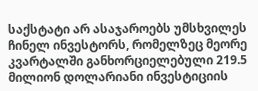საქსტატი არ ასაჯაროებს უმსხვილეს ჩინელ ინვესტორს, რომელზეც მეორე კვარტალში განხორციელებული 219.5 მილიონ დოლარიანი ინვესტიციის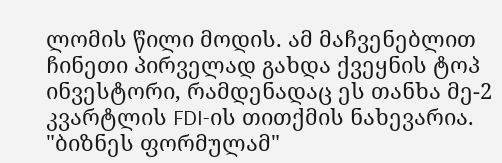ლომის წილი მოდის. ამ მაჩვენებლით ჩინეთი პირველად გახდა ქვეყნის ტოპ ინვესტორი, რამდენადაც ეს თანხა მე-2 კვარტლის FDI-ის თითქმის ნახევარია.
"ბიზნეს ფორმულამ"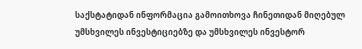საქსტატიდან ინფორმაცია გამოითხოვა ჩინეთიდან მიღებულ უმსხვილეს ინვესტიციებზე და უმსხვილეს ინვესტორ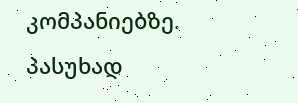კომპანიებზე. პასუხად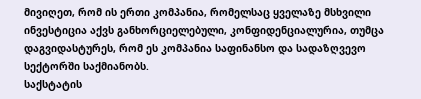მივიღეთ, რომ ის ერთი კომპანია, რომელსაც ყველაზე მსხვილი ინვესტიცია აქვს განხორციელებული, კონფიდენციალურია, თუმცა დაგვიდასტურეს, რომ ეს კომპანია საფინანსო და სადაზღვევო სექტორში საქმიანობს.
საქსტატის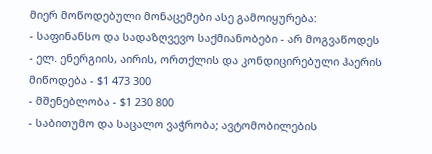მიერ მოწოდებული მონაცემები ასე გამოიყურება:
- საფინანსო და სადაზღვევო საქმიანობები - არ მოგვაწოდეს
- ელ. ენერგიის, აირის, ორთქლის და კონდიცირებული ჰაერის მიწოდება - $1 473 300
- მშენებლობა - $1 230 800
- საბითუმო და საცალო ვაჭრობა; ავტომობილების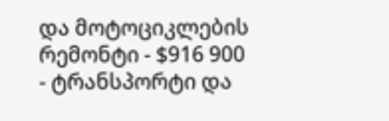და მოტოციკლების რემონტი - $916 900
- ტრანსპორტი და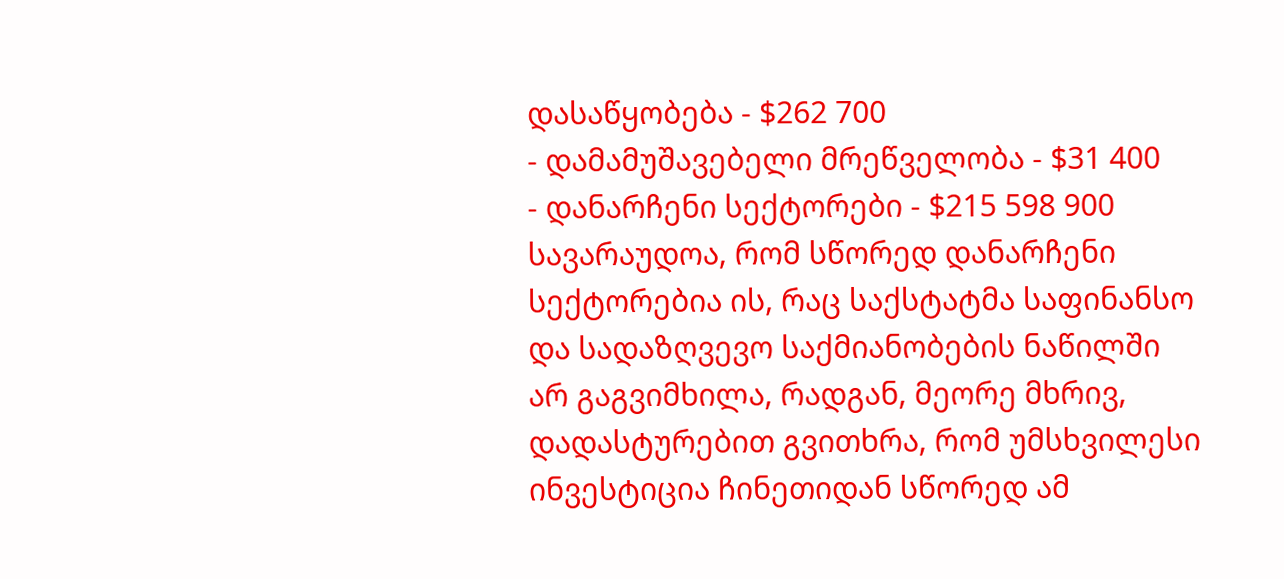დასაწყობება - $262 700
- დამამუშავებელი მრეწველობა - $31 400
- დანარჩენი სექტორები - $215 598 900
სავარაუდოა, რომ სწორედ დანარჩენი სექტორებია ის, რაც საქსტატმა საფინანსო და სადაზღვევო საქმიანობების ნაწილში არ გაგვიმხილა, რადგან, მეორე მხრივ, დადასტურებით გვითხრა, რომ უმსხვილესი ინვესტიცია ჩინეთიდან სწორედ ამ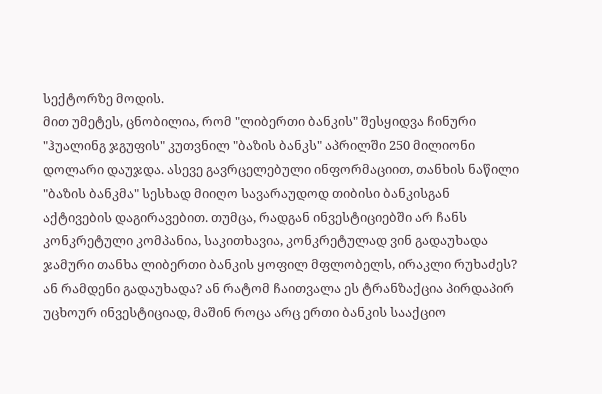სექტორზე მოდის.
მით უმეტეს, ცნობილია, რომ "ლიბერთი ბანკის" შესყიდვა ჩინური "ჰუალინგ ჯგუფის" კუთვნილ "ბაზის ბანკს" აპრილში 250 მილიონი დოლარი დაუჯდა. ასევე გავრცელებული ინფორმაციით, თანხის ნაწილი "ბაზის ბანკმა" სესხად მიიღო სავარაუდოდ თიბისი ბანკისგან აქტივების დაგირავებით. თუმცა, რადგან ინვესტიციებში არ ჩანს კონკრეტული კომპანია, საკითხავია, კონკრეტულად ვინ გადაუხადა ჯამური თანხა ლიბერთი ბანკის ყოფილ მფლობელს, ირაკლი რუხაძეს? ან რამდენი გადაუხადა? ან რატომ ჩაითვალა ეს ტრანზაქცია პირდაპირ უცხოურ ინვესტიციად, მაშინ როცა არც ერთი ბანკის სააქციო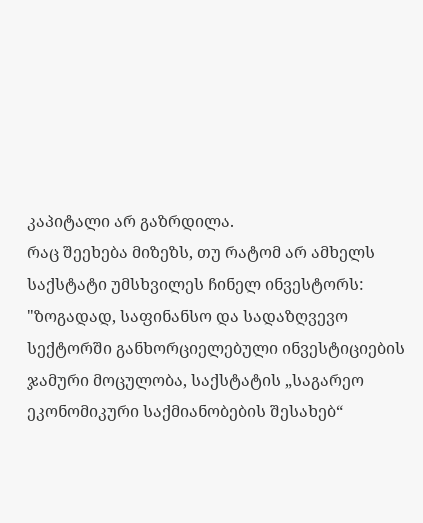კაპიტალი არ გაზრდილა.
რაც შეეხება მიზეზს, თუ რატომ არ ამხელს საქსტატი უმსხვილეს ჩინელ ინვესტორს:
"ზოგადად, საფინანსო და სადაზღვევო სექტორში განხორციელებული ინვესტიციების ჯამური მოცულობა, საქსტატის „საგარეო ეკონომიკური საქმიანობების შესახებ“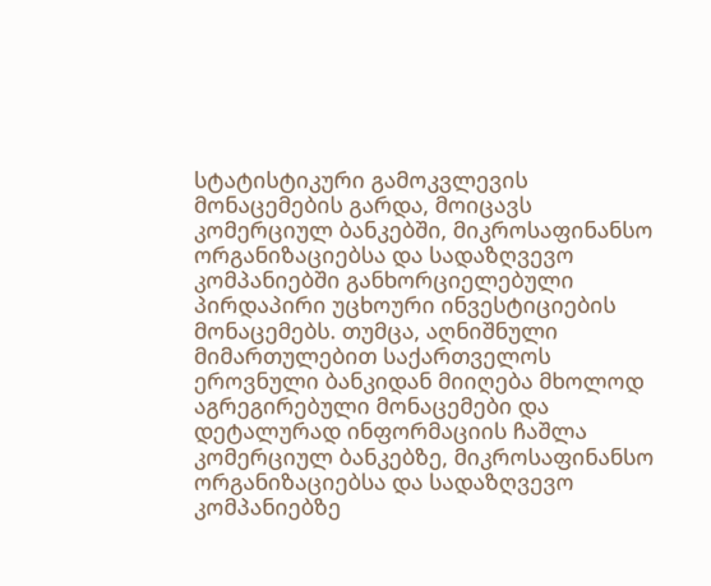სტატისტიკური გამოკვლევის მონაცემების გარდა, მოიცავს კომერციულ ბანკებში, მიკროსაფინანსო ორგანიზაციებსა და სადაზღვევო კომპანიებში განხორციელებული პირდაპირი უცხოური ინვესტიციების მონაცემებს. თუმცა, აღნიშნული მიმართულებით საქართველოს ეროვნული ბანკიდან მიიღება მხოლოდ აგრეგირებული მონაცემები და დეტალურად ინფორმაციის ჩაშლა კომერციულ ბანკებზე, მიკროსაფინანსო ორგანიზაციებსა და სადაზღვევო კომპანიებზე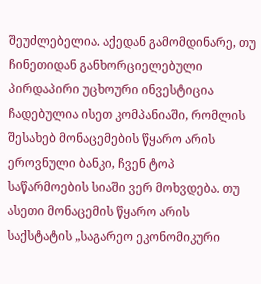შეუძლებელია. აქედან გამომდინარე, თუ ჩინეთიდან განხორციელებული პირდაპირი უცხოური ინვესტიცია ჩადებულია ისეთ კომპანიაში, რომლის შესახებ მონაცემების წყარო არის ეროვნული ბანკი, ჩვენ ტოპ საწარმოების სიაში ვერ მოხვდება. თუ ასეთი მონაცემის წყარო არის საქსტატის „საგარეო ეკონომიკური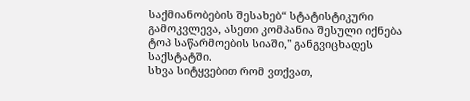საქმიანობების შესახებ“ სტატისტიკური გამოკვლევა, ასეთი კომპანია შესული იქნება ტოპ საწარმოების სიაში," განგვიცხადეს საქსტატში.
სხვა სიტყვებით რომ ვთქვათ,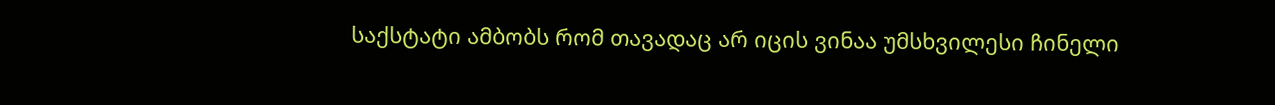საქსტატი ამბობს რომ თავადაც არ იცის ვინაა უმსხვილესი ჩინელი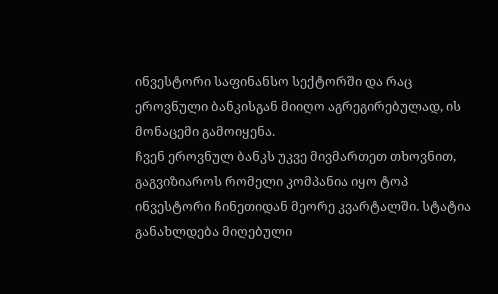ინვესტორი საფინანსო სექტორში და რაც ეროვნული ბანკისგან მიიღო აგრეგირებულად, ის მონაცემი გამოიყენა.
ჩვენ ეროვნულ ბანკს უკვე მივმართეთ თხოვნით, გაგვიზიაროს რომელი კომპანია იყო ტოპ ინვესტორი ჩინეთიდან მეორე კვარტალში. სტატია განახლდება მიღებული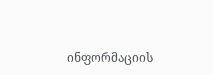ინფორმაციის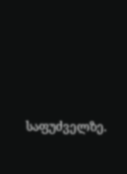საფუძველზე.